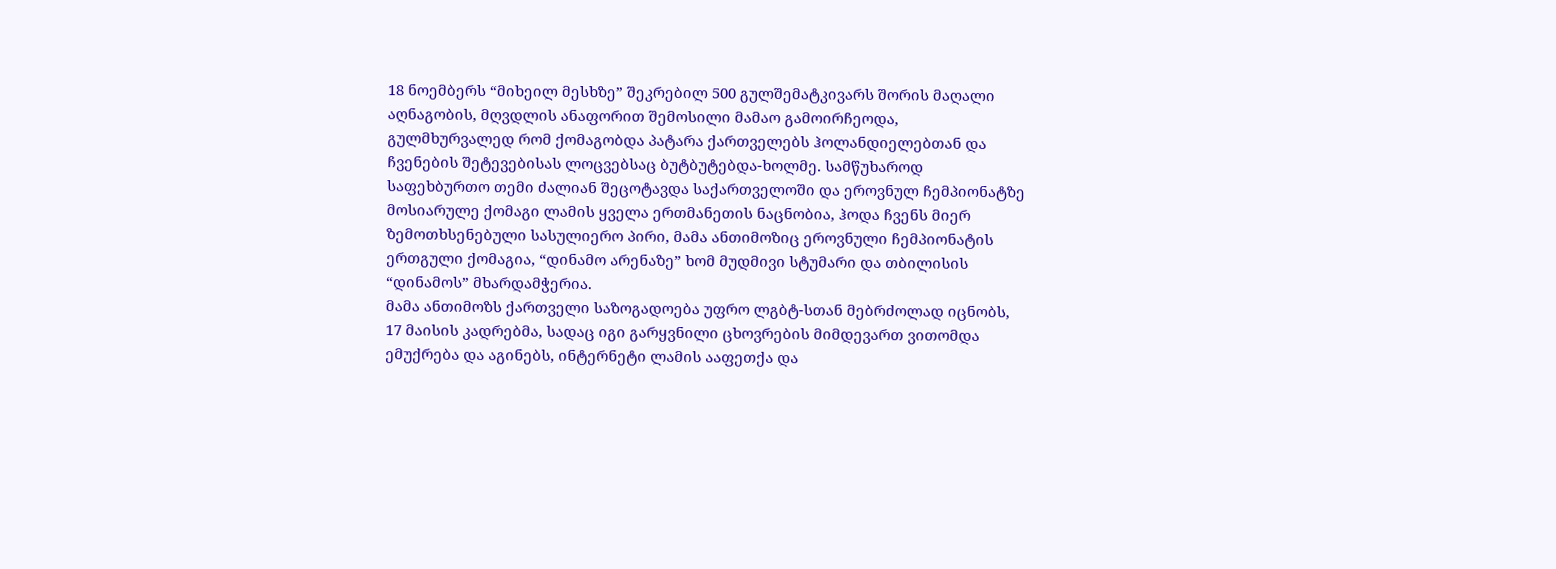18 ნოემბერს “მიხეილ მესხზე” შეკრებილ 500 გულშემატკივარს შორის მაღალი აღნაგობის, მღვდლის ანაფორით შემოსილი მამაო გამოირჩეოდა, გულმხურვალედ რომ ქომაგობდა პატარა ქართველებს ჰოლანდიელებთან და ჩვენების შეტევებისას ლოცვებსაც ბუტბუტებდა-ხოლმე. სამწუხაროდ საფეხბურთო თემი ძალიან შეცოტავდა საქართველოში და ეროვნულ ჩემპიონატზე მოსიარულე ქომაგი ლამის ყველა ერთმანეთის ნაცნობია, ჰოდა ჩვენს მიერ ზემოთხსენებული სასულიერო პირი, მამა ანთიმოზიც ეროვნული ჩემპიონატის ერთგული ქომაგია, “დინამო არენაზე” ხომ მუდმივი სტუმარი და თბილისის “დინამოს” მხარდამჭერია.
მამა ანთიმოზს ქართველი საზოგადოება უფრო ლგბტ-სთან მებრძოლად იცნობს, 17 მაისის კადრებმა, სადაც იგი გარყვნილი ცხოვრების მიმდევართ ვითომდა ემუქრება და აგინებს, ინტერნეტი ლამის ააფეთქა და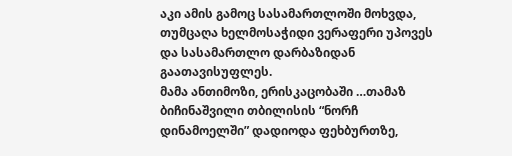აკი ამის გამოც სასამართლოში მოხვდა, თუმცაღა ხელმოსაჭიდი ვერაფერი უპოვეს და სასამართლო დარბაზიდან გაათავისუფლეს.
მამა ანთიმოზი, ერისკაცობაში …თამაზ ბიჩინაშვილი თბილისის “ნორჩ დინამოელში” დადიოდა ფეხბურთზე,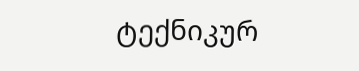ტექნიკურ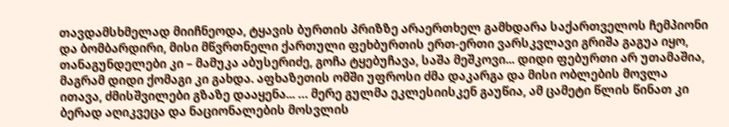თავდამსხმელად მიიჩნეოდა, ტყავის ბურთის პრიზზე არაერთხელ გამხდარა საქართველოს ჩემპიონი და ბომბარდირი, მისი მწვრთნელი ქართული ფეხბურთის ერთ-ერთი ვარსკვლავი გრიშა გაგუა იყო, თანაგუნდელები კი – მამუკა აბუსერიძე, გოჩა ტყებუჩავა, საშა მეშკოვი... დიდი ფებურთი არ უთამაშია, მაგრამ დიდი ქომაგი კი გახდა. აფხაზეთის ომში უფროსი ძმა დაკარგა და მისი ობლების მოვლა ითავა, ძმისშვილები გზაზე დააყენა... … მერე გულმა ეკლესიისკენ გაუწია, ამ ცამეტი წლის წინათ კი ბერად აღიკვეცა და ნაციონალების მოსვლის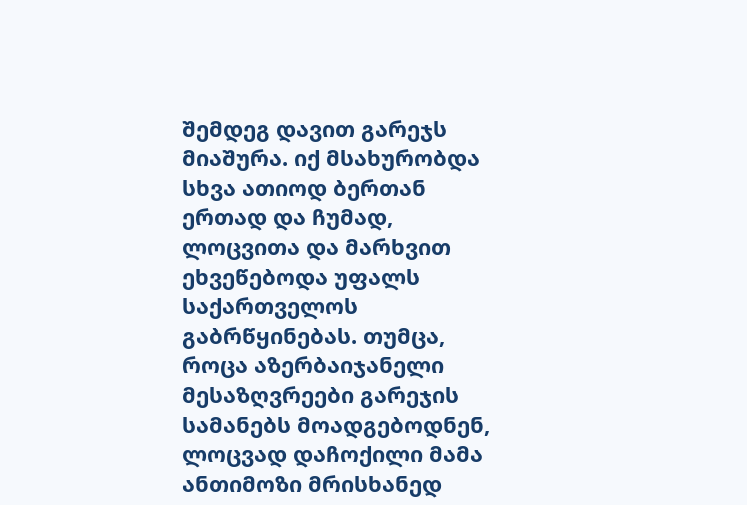შემდეგ დავით გარეჯს მიაშურა. იქ მსახურობდა სხვა ათიოდ ბერთან ერთად და ჩუმად, ლოცვითა და მარხვით ეხვეწებოდა უფალს საქართველოს გაბრწყინებას. თუმცა, როცა აზერბაიჯანელი მესაზღვრეები გარეჯის სამანებს მოადგებოდნენ, ლოცვად დაჩოქილი მამა ანთიმოზი მრისხანედ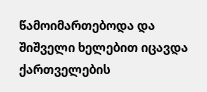წამოიმართებოდა და შიშველი ხელებით იცავდა ქართველების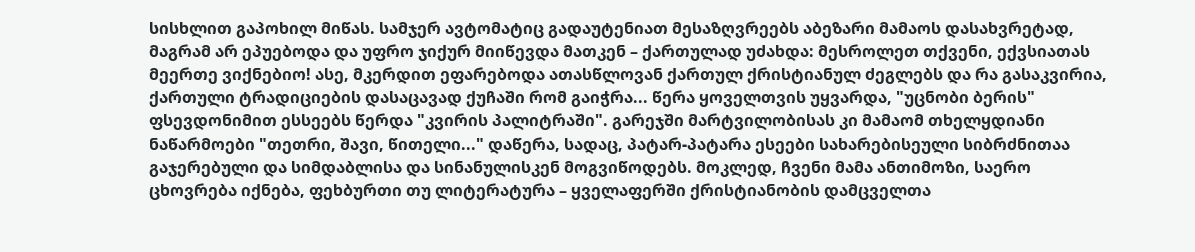სისხლით გაპოხილ მიწას. სამჯერ ავტომატიც გადაუტენიათ მესაზღვრეებს აბეზარი მამაოს დასახვრეტად, მაგრამ არ ეპუებოდა და უფრო ჯიქურ მიიწევდა მათკენ – ქართულად უძახდა: მესროლეთ თქვენი, ექვსიათას მეერთე ვიქნებიო! ასე, მკერდით ეფარებოდა ათასწლოვან ქართულ ქრისტიანულ ძეგლებს და რა გასაკვირია, ქართული ტრადიციების დასაცავად ქუჩაში რომ გაიჭრა... წერა ყოველთვის უყვარდა, "უცნობი ბერის" ფსევდონიმით ესსეებს წერდა "კვირის პალიტრაში". გარეჯში მარტვილობისას კი მამაომ თხელყდიანი ნაწარმოები "თეთრი, შავი, წითელი..." დაწერა, სადაც, პატარ-პატარა ესეები სახარებისეული სიბრძნითაა გაჯერებული და სიმდაბლისა და სინანულისკენ მოგვიწოდებს. მოკლედ, ჩვენი მამა ანთიმოზი, საერო ცხოვრება იქნება, ფეხბურთი თუ ლიტერატურა – ყველაფერში ქრისტიანობის დამცველთა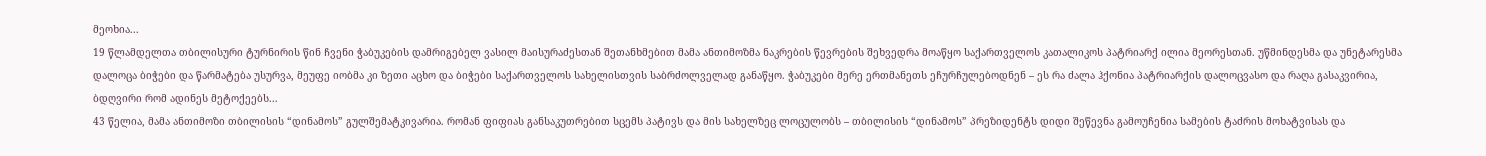მეოხია...
19 წლამდელთა თბილისური ტურნირის წინ ჩვენი ჭაბუკების დამრიგებელ ვასილ მაისურაძესთან შეთანხმებით მამა ანთიმოზმა ნაკრების წევრების შეხვედრა მოაწყო საქართველოს კათალიკოს პატრიარქ ილია მეორესთან. უწმინდესმა და უნეტარესმა დალოცა ბიჭები და წარმატება უსურვა, მეუფე იობმა კი ზეთი აცხო და ბიჭები საქართველოს სახელისთვის საბრძოლველად განაწყო. ჭაბუკები მერე ერთმანეთს ეჩურჩულებოდნენ – ეს რა ძალა ჰქონია პატრიარქის დალოცვასო და რაღა გასაკვირია, ბდღვირი რომ ადინეს მეტოქეებს...
43 წელია, მამა ანთიმოზი თბილისის “დინამოს” გულშემატკივარია. რომან ფიფიას განსაკუთრებით სცემს პატივს და მის სახელზეც ლოცულობს – თბილისის “დინამოს” პრეზიდენტს დიდი შეწევნა გამოუჩენია სამების ტაძრის მოხატვისას და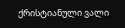ქრისტიანული ვალი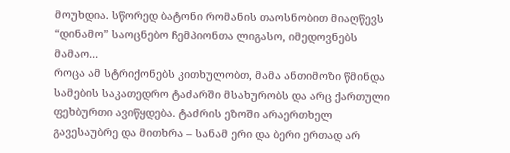მოუხდია. სწორედ ბატონი რომანის თაოსნობით მიაღწევს “დინამო” საოცნებო ჩემპიონთა ლიგასო, იმედოვნებს მამაო...
როცა ამ სტრიქონებს კითხულობთ, მამა ანთიმოზი წმინდა სამების საკათედრო ტაძარში მსახურობს და არც ქართული ფეხბურთი ავიწყდება. ტაძრის ეზოში არაერთხელ გავესაუბრე და მითხრა – სანამ ერი და ბერი ერთად არ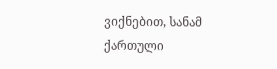ვიქნებით, სანამ ქართული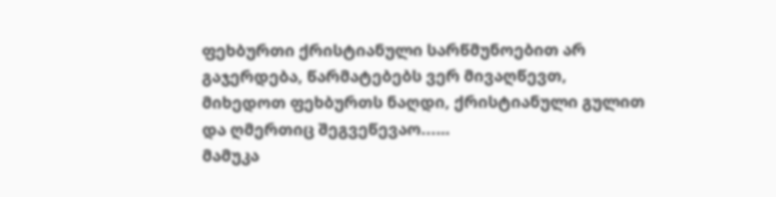ფეხბურთი ქრისტიანული სარწმუნოებით არ გაჯერდება, წარმატებებს ვერ მივაღწევთ, მიხედოთ ფეხბურთს ნაღდი, ქრისტიანული გულით და ღმერთიც შეგვეწევაო...…
მამუკა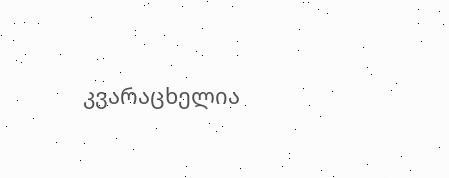კვარაცხელია